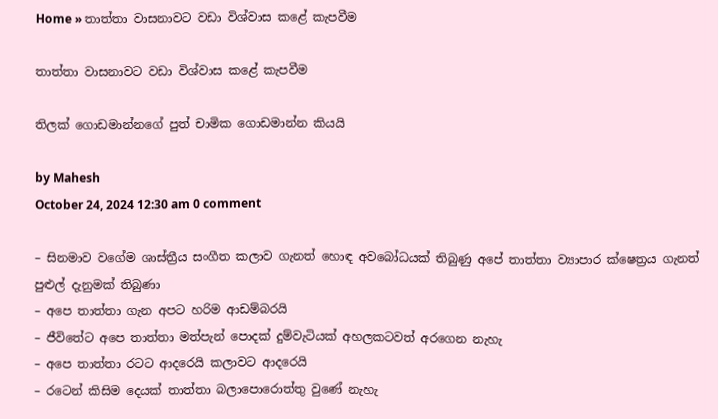Home » තාත්තා වාසනාවට වඩා විශ්වාස කළේ කැපවීම

තාත්තා වාසනාවට වඩා විශ්වාස කළේ කැපවීම

තිලක් ගොඩමාන්නගේ පුත් චාමික ගොඩමාන්න කියයි

by Mahesh
October 24, 2024 12:30 am 0 comment

– සිනමාව වගේම ශාස්ත්‍රීය සංගීත කලාව ගැනත් හොඳ අවබෝධයක් තිබුණු අපේ තාත්තා ව්‍යාපාර ක්ෂෙත්‍රය ගැනත් පුළුල් දැනුමක් තිබුණා
– අපෙ තාත්තා ගැන අපට හරිම ආඩම්බරයි
– ජීවිතේට අපෙ තාත්තා මත්පැන් පොදක් දුම්වැටියක් අහලකටවත් අරගෙන නැහැ
– අපෙ තාත්තා රටට ආදරෙයි කලාවට ආදරෙයි
– රටෙන් කිසිම දෙයක් තාත්තා බලාපොරොත්තු වුණේ නැහැ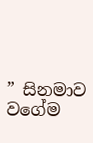” සිනමාව වගේම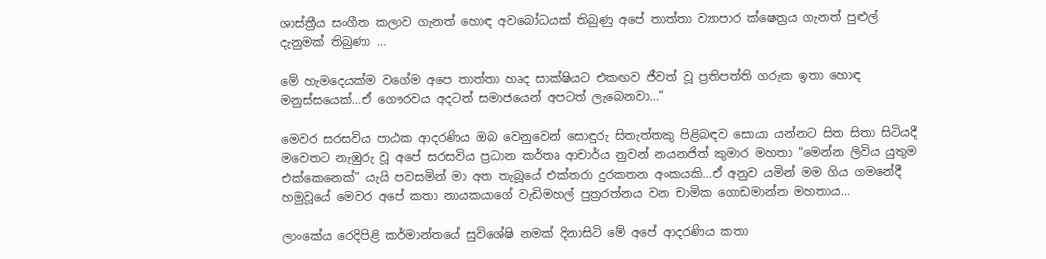ශාස්ත්‍රීය සංගීත කලාව ගැනත් හොඳ අවබෝධයක් තිබුණු අපේ තාත්තා ව්‍යාපාර ක්ෂෙත්‍රය ගැනත් පුළුල් දැනුමක් තිබුණා …

මේ හැමදෙයක්ම වගේම අපෙ තාත්තා හෘද සාක්ෂියට එකඟව ජීවත් වූ ප්‍රතිපත්ති ගරුක ඉතා හොඳ මනුස්සයෙක්…ඒ ගෞරවය අදටත් සමාජයෙන් අපටත් ලැබෙනවා…”

මෙවර සරසවිය පාඨක ආදරණිය ඔබ වෙනුවෙන් සොඳුරු සිතැත්තකු පිළිබඳව සොයා යන්නට සිත සිතා සිටියදී මවෙතට නැඹුරු වූ අපේ සරසවිය ප්‍රධාන කර්තෘ ආචාර්ය නුවන් නයනජිත් කුමාර මහතා “මෙන්න ලිවිය යුතුම එක්කෙනෙක්” යැයි පවසමින් මා අත තැබූයේ එක්තරා දුරකතන අංකයකි…ඒ අනුව යමින් මම ගිය ගමනේදී හමුවූයේ මෙවර අපේ කතා නායකයාගේ වැඩිමහල් පුත්‍රරත්නය වන චාමික ගොඩමාන්න මහතාය…

ලාංකේය රෙදිපිළි කර්මාන්තයේ සුවිශේෂි නමක් දිනාසිටි මේ අපේ ආදරණිය කතා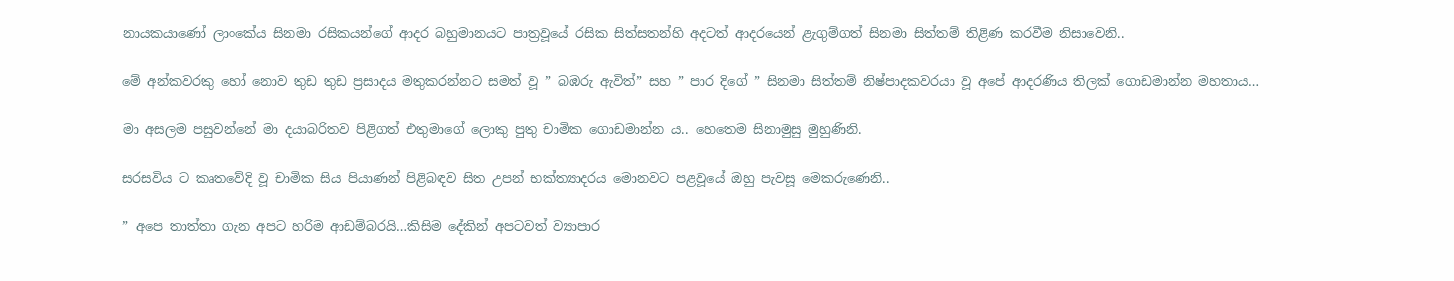නායකයාණෝ ලාංකේය සිනමා රසිකයන්ගේ ආදර බහුමානයට පාත්‍රවූයේ රසික සිත්සතන්හි අදටත් ආදරයෙන් ළැගුම්ගත් සිනමා සිත්තම් තිළිණ කරවීම නිසාවෙනි..

මේ අන්කවරකු හෝ නොව තුඩ තුඩ ප්‍රසාදය මතුකරන්නට සමත් වූ ” බඹරු ඇවිත්” සහ ” පාර දිගේ ” සිනමා සිත්තම් නිෂ්පාදකවරයා වූ අපේ ආදරණිය තිලක් ගොඩමාන්න මහතාය…

මා අසලම පසුවන්නේ මා දයාබරිතව පිළිගත් එතුමාගේ ලොකු පුතු චාමික ගොඩමාන්න ය.. හෙතෙම සිනාමුසු මුහුණිනි.

සරසවිය ට කෘතවේදි වූ චාමික සිය පියාණන් පිළිබඳව සිත උපන් භක්ත්‍යාදරය මොනවට පළවූයේ ඔහු පැවසූ මෙකරුණෙනි..

” අපෙ තාත්තා ගැන අපට හරිම ආඩම්බරයි…කිසිම දේකින් අපටවත් ව්‍යාපාර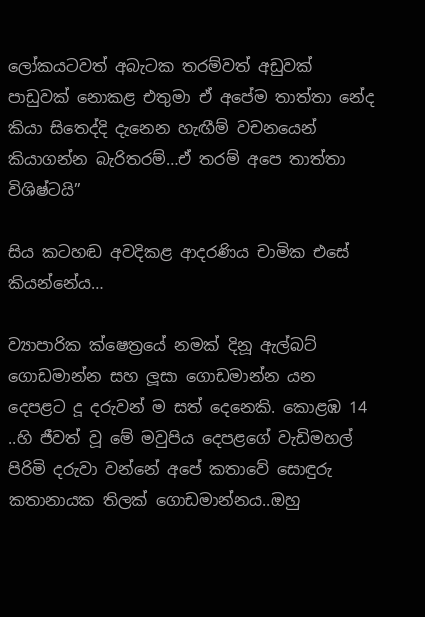ලෝකයටවත් අබැටක තරම්වත් අඩුවක් පාඩුවක් නොකළ එතුමා ඒ අපේම තාත්තා නේද කියා සිතෙද්දි දැනෙන හැඟීම් වචනයෙන් කියාගන්න බැරිතරම්…ඒ තරම් අපෙ තාත්තා විශිෂ්ටයි”

සිය කටහඬ අවදිකළ ආදරණිය චාමික එසේ කියන්නේය…

ව්‍යාපාරික ක්ෂෙත්‍රයේ නමක් දිනූ ඇල්බට් ගොඩමාන්න සහ ලූසා ගොඩමාන්න යන දෙපළට දූ දරුවන් ම සත් දෙනෙකි. කොළඹ 14 ..හි ජීවත් වූ මේ මවුපිය දෙපළගේ වැඩිමහල් පිරිමි දරුවා වන්නේ අපේ කතාවේ සොඳුරු කතානායක තිලක් ගොඩමාන්නය..ඔහු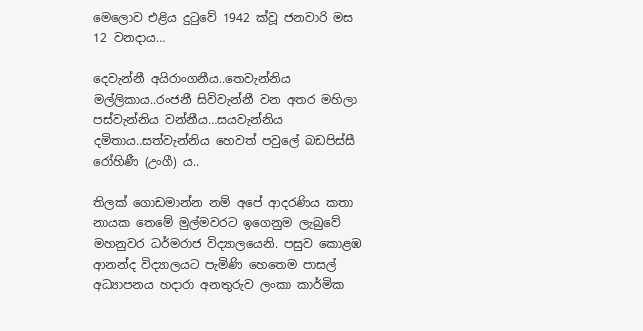මෙලොව එළිය දුටුවේ 1942 ක්වූ ජනවාරි මස 12 වනදාය…

දෙවැන්නී අයිරාංගනීය..තෙවැන්නිය මල්ලිකාය..රංජනී සිවිවැන්නී වන අතර මහිලා පස්වැන්නිය වන්නීය…සයවැන්නිය දමිතාය..සත්වැන්නිය හෙවත් පවුලේ බඩපිස්සී රෝහිණී (උංගී) ය..

තිලක් ගොඩමාන්න නම් අපේ ආදරණිය කතා නායක තෙමේ මුල්මවරට ඉගෙනුම ලැබුවේ මහනුවර ධර්මරාජ විද්‍යාලයෙනි. පසුව කොළඹ ආනන්ද විද්‍යාලයට පැමිණි හෙතෙම පාසල් අධ්‍යාපනය හදාරා අනතුරුව ලංකා කාර්මික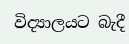විද්‍යාලයට බැදී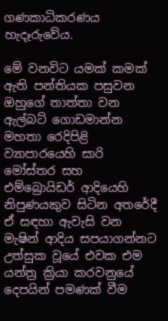ගණකාධිකරණය හැදෑරුවේය.

මේ වනවිට යමක් කමක් ඇති පන්තියක පසුවන ඔහුගේ තාත්තා වන ඇල්බට් ගොඩමාන්න මහතා රෙදිපිළි ව්‍යාපාරයෙහි සාරි මෝස්තර සහ එම්බ්‍රොයිඩර් ආදියෙහි නිපුණයකුව සිටින අතරේදී ඒ සඳහා ඇවැසි වන මැෂින් ආදිය සපයාගන්නට උත්සුක වූයේ එවක එම යන්ත්‍ර ක්‍රියා කරවනුයේ දෙපයින් පමණක් වීම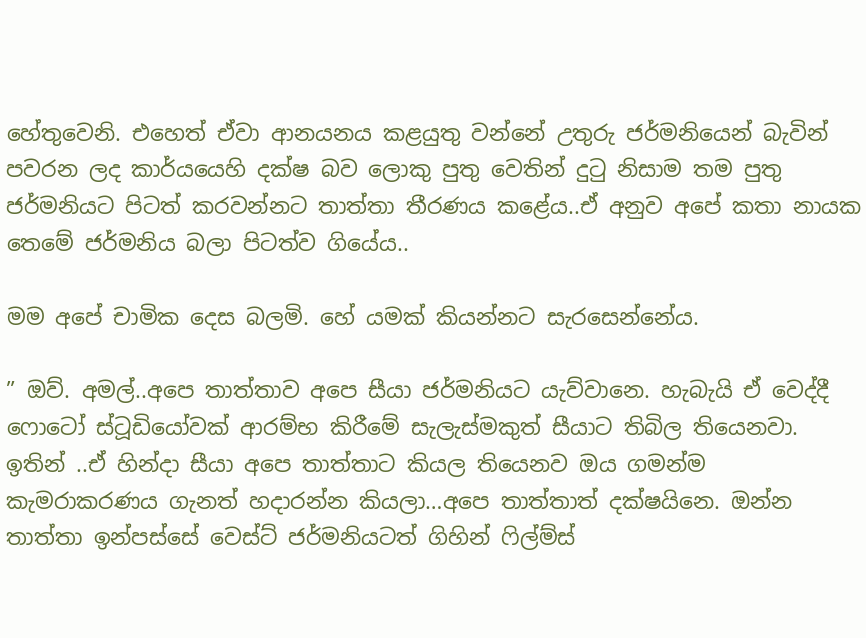හේතුවෙනි. එහෙත් ඒවා ආනයනය කළයුතු වන්නේ උතුරු ජර්මනියෙන් බැවින් පවරන ලද කාර්යයෙහි දක්ෂ බව ලොකු පුතු වෙතින් දුටු නිසාම තම පුතු ජර්මනියට පිටත් කරවන්නට තාත්තා තීරණය කළේය..ඒ අනුව අපේ කතා නායක තෙමේ ජර්මනිය බලා පිටත්ව ගියේය..

මම අපේ චාමික දෙස බලමි. හේ යමක් කියන්නට සැරසෙන්නේය.

” ඔව්. අමල්..අපෙ තාත්තාව අපෙ සීයා ජර්මනියට යැව්වානෙ. හැබැයි ඒ වෙද්දී ෆොටෝ ස්ටූඩියෝවක් ආරම්භ කිරීමේ සැලැස්මකුත් සීයාට තිබිල තියෙනවා. ඉතින් ..ඒ හින්දා සීයා අපෙ තාත්තාට කියල තියෙනව ඔය ගමන්ම කැමරාකරණය ගැනත් හදාරන්න කියලා…අපෙ තාත්තාත් දක්ෂයිනෙ. ඔන්න තාත්තා ඉන්පස්සේ වෙස්ට් ජර්මනියටත් ගිහින් ෆිල්ම්ස්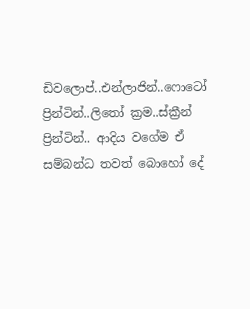ඩිවලොප්..එන්ලාජින්..ෆොටෝ ප්‍රින්ටින්..ලිතෝ ක්‍රම..ස්ක්‍රීන් ප්‍රින්ටින්.. ආදිය වගේම ඒ සම්බන්ධ තවත් බොහෝ දේ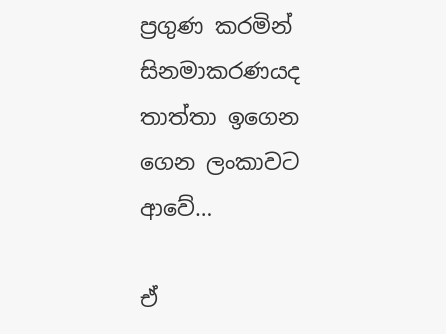ප්‍රගුණ කරමින් සිනමාකරණයද තාත්තා ඉගෙන ගෙන ලංකාවට ආවේ…

ඒ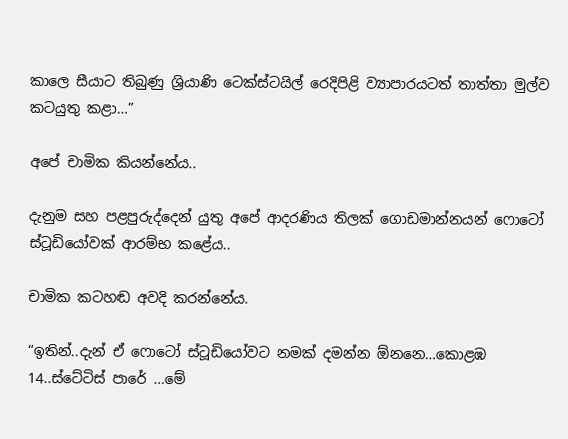කාලෙ සීයාට තිබුණු ශ්‍රියාණි ටෙක්ස්ටයිල් රෙදිපිළි ව්‍යාපාරයටත් තාත්තා මුල්ව කටයුතු කළා…”

අපේ චාමික කියන්නේය..

දැනුම සහ පළපුරුද්දෙන් යුතු අපේ ආදරණිය තිලක් ගොඩමාන්නයන් ෆොටෝ ස්ටූඩියෝවක් ආරම්භ කළේය..

චාමික කටහඬ අවදි කරන්නේය.

“ඉතින්..දැන් ඒ ෆොටෝ ස්ටූඩියෝවට නමක් දමන්න ඕනනෙ…කොළඹ 14..ස්ටේටිස් පාරේ …මේ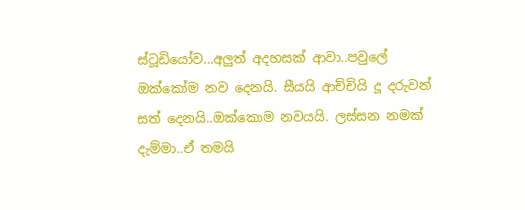ස්ටූඩියෝව…අලුත් අදහසක් ආවා..පවුලේ ඔක්කෝම නව දෙනයි. සීයයි ආච්චියි දූ දරුවන් සත් දෙනයි..ඔක්කොම නවයයි. ලස්සන නමක් දැම්මා..ඒ තමයි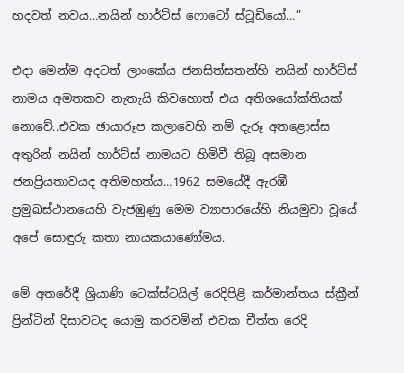හදවත් නවය…නයින් හාර්ට්ස් ෆොටෝ ස්ටූඩියෝ…”

එදා මෙන්ම අදටත් ලාංකේය ජනසිත්සතන්හි නයින් හාර්ට්ස් නාමය අමතකව නැතැයි කිවහොත් එය අතිශයෝක්තියක් නොවේ..එවක ඡායාරූප කලාවෙහි නම් දැරූ අතළොස්ස අතුරින් නයින් හාර්ට්ස් නාමයට හිමිවී තිබූ අසමාන ජනප්‍රියතාවයද අතිමහත්ය…1962 සමයේදී ඇරඹී ප්‍රමුඛස්ථානයෙහි වැජඹුණු මෙම ව්‍යාපාරයේහි නියමුවා වූයේ අපේ සොඳුරු කතා නායකයාණෝමය.

මේ අතරේදී ශ්‍රියාණි ටෙක්ස්ටයිල් රෙදිපිළි කර්මාන්තය ස්ක්‍රීන් ප්‍රින්ටින් දිසාවටද යොමු කරවමින් එවක චීත්ත රෙදි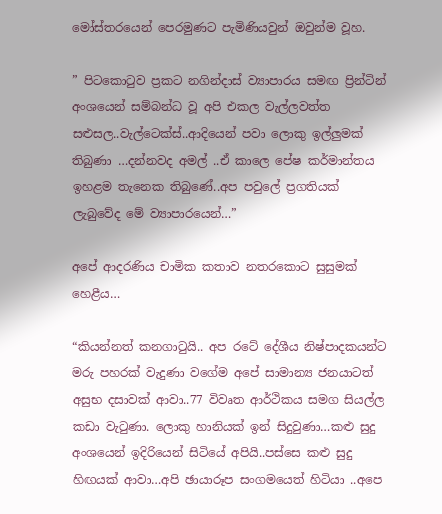මෝස්තරයෙන් පෙරමුණට පැමිණියවුන් ඔවුන්ම වූහ.

” පිටකොටුව ප්‍රකට නගින්දාස් ව්‍යාපාරය සමඟ ප්‍රින්ටින් අංශයෙන් සම්බන්ධ වූ අපි එකල වැල්ලවත්ත සළුසල..වැල්ටෙක්ස්..ආදියෙන් පවා ලොකු ඉල්ලුමක් තිබුණා …දන්නවද අමල් ..ඒ කාලෙ පේෂ කර්මාන්තය ඉහළම තැනෙක තිබුණේ..අප පවුලේ ප්‍රගතියක් ලැබුවේද මේ ව්‍යාපාරයෙන්…”

අපේ ආදරණිය චාමික කතාව නතරකොට සුසුමක් හෙළීය…

“කියන්නත් කනගාටුයි.. අප රටේ දේශීය නිෂ්පාදකයන්ට මරු පහරක් වැදුණා වගේම අපේ සාමාන්‍ය ජනයාටත් අසුභ දසාවක් ආවා..77 විවෘත ආර්ථිකය සමග සියල්ල කඩා වැටුණා. ලොකු හානියක් ඉන් සිදුවුණා…කළු සුදු අංශයෙන් ඉදිරියෙන් සිටියේ අපියි..පස්සෙ කළු සුදු හිඟයක් ආවා…අපි ඡායාරූප සංගමයෙත් හිටියා ..අපෙ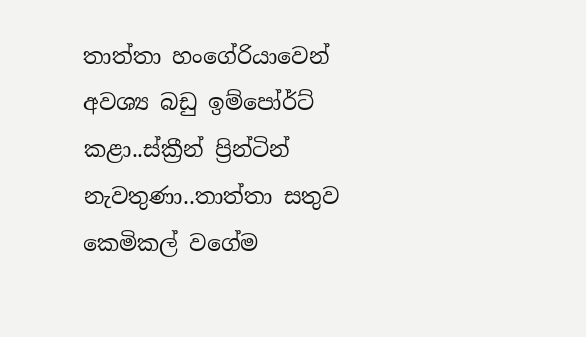තාත්තා හංගේරියාවෙන් අවශ්‍ය බඩු ඉම්පෝර්ට් කළා..ස්ක්‍රීන් ප්‍රින්ටින් නැවතුණා..තාත්තා සතුව කෙමිකල් වගේම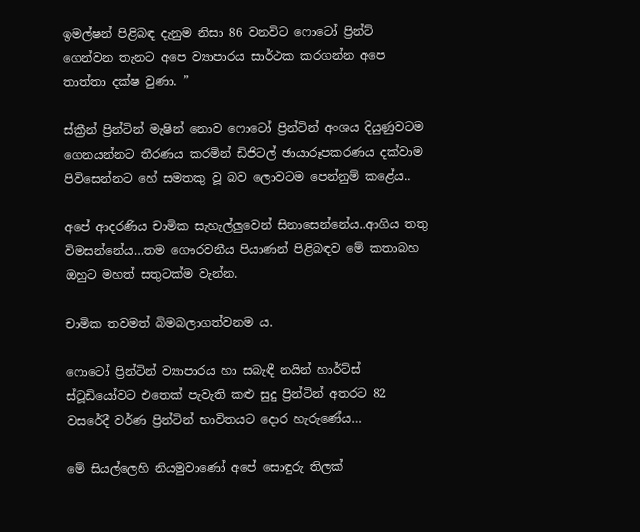ඉමල්ෂන් පිළිබඳ දැනුම නිසා 86 වනවිට ෆොටෝ ප්‍රින්ට් ගෙන්වන තැනට අපෙ ව්‍යාපාරය සාර්ථක කරගන්න අපෙ තාත්තා දක්ෂ වුණා. ”

ස්ක්‍රීන් ප්‍රින්ටින් මැෂින් නොව ෆොටෝ ප්‍රින්ටින් අංශය දියුණුවටම ගෙනයන්නට තීරණය කරමින් ඩිජිටල් ඡායාරූපකරණය දක්වාම පිවිසෙන්නට හේ සමතකු වූ බව ලොවටම පෙන්නුම් කළේය..

අපේ ආදරණිය චාමික සැහැල්ලුවෙන් සිනාසෙන්නේය..ආගිය තතු විමසන්නේය…තම ගෞරවනීය පියාණන් පිළිබඳව මේ කතාබහ ඔහුට මහත් සතුටක්ම වැන්න.

චාමික තවමත් බිමබලාගත්වනම ය.

ෆොටෝ ප්‍රින්ටින් ව්‍යාපාරය හා සබැඳී නයින් හාර්ට්ස් ස්ටූඩියෝවට එතෙක් පැවැති කළු සුදු ප්‍රින්ටින් අතරට 82 වසරේදී වර්ණ ප්‍රින්ටින් භාවිතයට දොර හැරුණේය…

මේ සියල්ලෙහි නියමුවාණෝ අපේ සොඳුරු තිලක්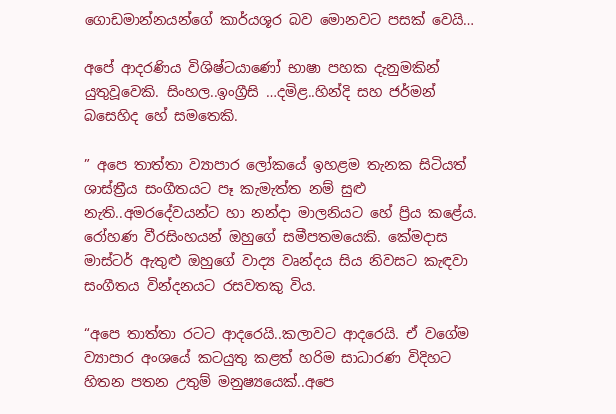ගොඩමාන්නයන්ගේ කාර්යශූර බව මොනවට පසක් වෙයි…

අපේ ආදරණිය විශිෂ්ටයාණෝ භාෂා පහක දැනුමකින් යුතුවූවෙකි. සිංහල..ඉංග්‍රීසි …දමිළ..හින්දි සහ ජර්මන් බසෙහිද හේ සමතෙකි.

” අපෙ තාත්තා ව්‍යාපාර ලෝකයේ ඉහළම තැනක සිටියත් ශාස්ත්‍රීය සංගීතයට පෑ කැමැත්ත නම් සුළු නැති..අමරදේවයන්ට හා නන්දා මාලනියට හේ ප්‍රිය කළේය. රෝහණ වීරසිංහයන් ඔහුගේ සමීපතමයෙකි. කේමදාස මාස්ටර් ඇතුළු ඔහුගේ වාද්‍ය වෘන්දය සිය නිවසට කැඳවා සංගීතය වින්දනයට රසවතකු විය.

“අපෙ තාත්තා රටට ආදරෙයි..කලාවට ආදරෙයි. ඒ වගේම ව්‍යාපාර අංශයේ කටයුතු කළත් හරිම සාධාරණ විදිහට හිතන පතන උතුම් මනුෂ්‍යයෙක්..අපෙ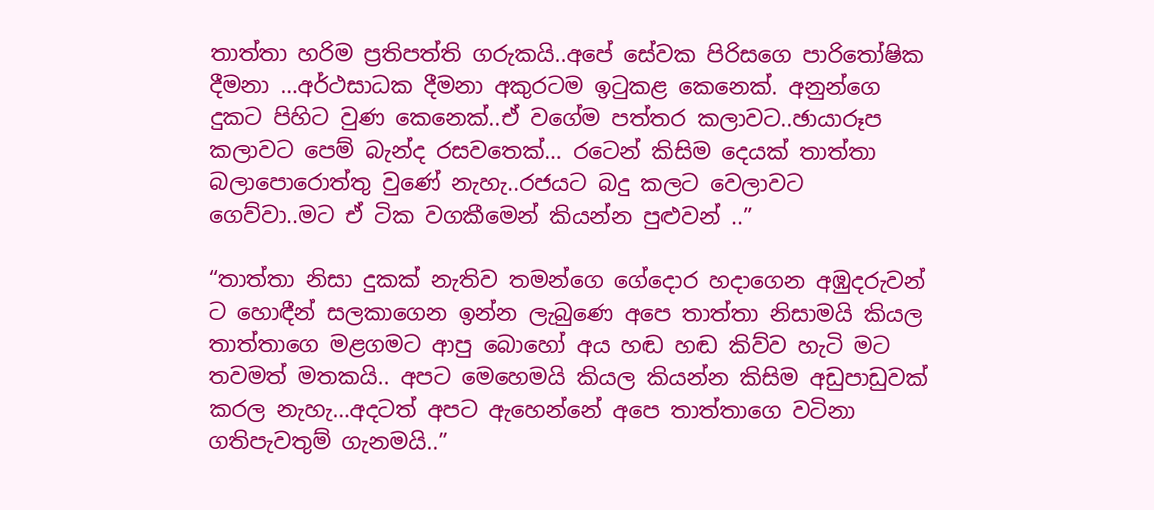තාත්තා හරිම ප්‍රතිපත්ති ගරුකයි..අපේ සේවක පිරිසගෙ පාරිතෝෂික දීමනා …අර්ථසාධක දීමනා අකුරටම ඉටුකළ කෙනෙක්. අනුන්ගෙ දුකට පිහිට වුණ කෙනෙක්..ඒ වගේම පත්තර කලාවට..ඡායාරූප කලාවට පෙම් බැන්ද රසවතෙක්… රටෙන් කිසිම දෙයක් තාත්තා බලාපොරොත්තු වුණේ නැහැ..රජයට බදු කලට වෙලාවට ගෙව්වා..මට ඒ ටික වගකීමෙන් කියන්න පුළුවන් ..”

“තාත්තා නිසා දුකක් නැතිව තමන්ගෙ ගේදොර හදාගෙන අඹුදරුවන් ට හොඳීන් සලකාගෙන ඉන්න ලැබුණෙ අපෙ තාත්තා නිසාමයි කියල තාත්තාගෙ මළගමට ආපු බොහෝ අය හඬ හඬ කිව්ව හැටි මට තවමත් මතකයි.. අපට මෙහෙමයි කියල කියන්න කිසිම අඩුපාඩුවක් කරල නැහැ…අදටත් අපට ඇහෙන්නේ අපෙ තාත්තාගෙ වටිනා ගතිපැවතුම් ගැනමයි..”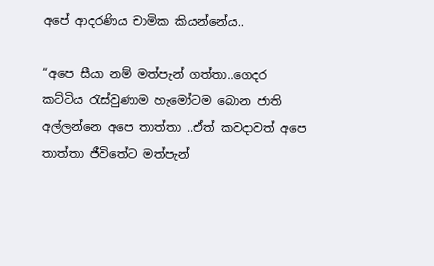අපේ ආදරණිය චාමික කියන්නේය..

“අපෙ සීයා නම් මත්පැන් ගත්තා..ගෙදර කට්ටිය රැස්වුණාම හැමෝටම බොන ජාති අල්ලන්නෙ අපෙ තාත්තා ..ඒත් කවදාවත් අපෙ තාත්තා ජීවිතේට මත්පැන්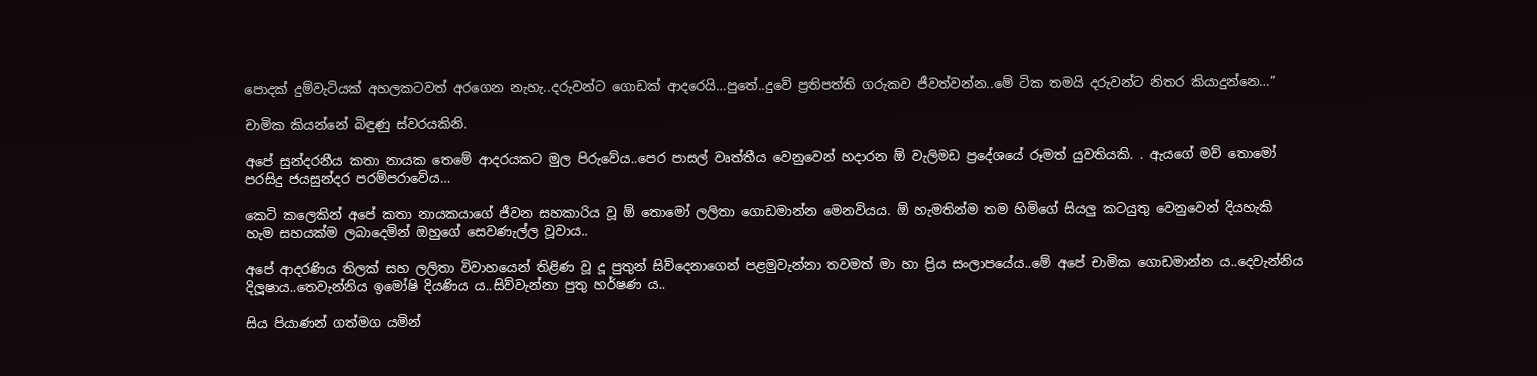පොදක් දුම්වැටියක් අහලකටවත් අරගෙන නැහැ..දරුවන්ට ගොඩක් ආදරෙයි…පුතේ..දුවේ ප්‍රතිපත්ති ගරුකව ජීවත්වන්න..මේ ටික තමයි දරුවන්ට නිතර කියාදුන්නෙ…”

චාමික කියන්නේ බිඳුණු ස්වරයකිනි.

අපේ සුන්දරනීය කතා නායක තෙමේ ආදරයකට මුල පිරුවේය..පෙර පාසල් වෘත්තීය වෙනුවෙන් හදාරන ඕ වැලිමඩ ප්‍රදේශයේ රූමත් යුවතියකි. . ඇයගේ මව් තොමෝ පරසිදු ජයසුන්දර පරම්පරාවේය…

කෙටි කලෙකින් අපේ කතා නායකයාගේ ජීවන සහකාරිය වූ ඕ තොමෝ ලලිතා ගොඩමාන්න මෙනවියය. ඕ හැමතින්ම තම හිමිගේ සියලු කටයුතු වෙනුවෙන් දියහැකි හැම සහයක්ම ලබාදෙමින් ඔහුගේ සෙවණැල්ල වූවාය..

අපේ ආදරණිය තිලක් සහ ලලිතා විවාහයෙන් තිළිණ වූ දූ පුතුන් සිව්දෙනාගෙන් පළමුවැන්නා තවමත් මා හා ප්‍රිය සංලාපයේය..මේ අපේ චාමික ගොඩමාන්න ය..දෙවැන්නිය දිලූෂාය..තෙවැන්නිය ඉමෝෂි දියණිය ය..සිව්වැන්නා පුතු හර්ෂණ ය..

සිය පියාණන් ගත්මග යමින්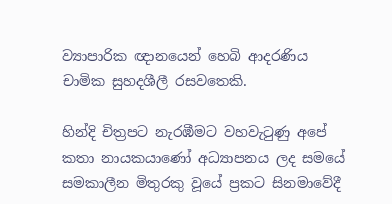ව්‍යාපාරික ඥානයෙන් හෙබි ආදරණිය චාමික සුහදශීලී රසවතෙකි.

හින්දි චිත්‍රපට නැරඹීමට වහවැටුණු අපේ කතා නායකයාණෝ අධ්‍යාපනය ලද සමයේ සමකාලීන මිතුරකු වූයේ ප්‍රකට සිනමාවේදී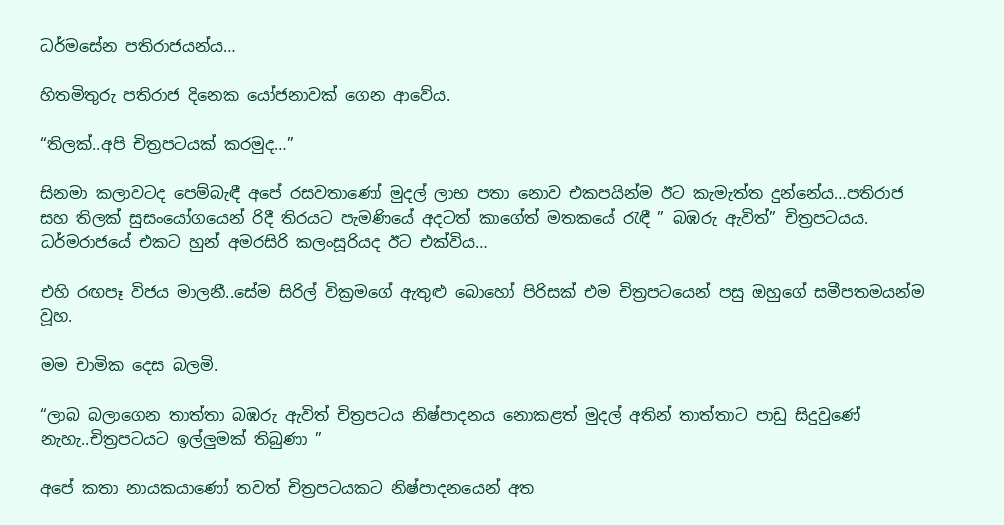ධර්මසේන පතිරාජයන්ය…

හිතමිතුරු පතිරාජ දිනෙක යෝජනාවක් ගෙන ආවේය.

“තිලක්..අපි චිත්‍රපටයක් කරමුද…”

සිනමා කලාවටද පෙම්බැඳී අපේ රසවතාණෝ මුදල් ලාභ පතා නොව එකපයින්ම ඊට කැමැත්ත දුන්නේය…පතිරාජ සහ තිලක් සුසංයෝගයෙන් රිදී තිරයට පැමණියේ අදටත් කාගේත් මතකයේ රැඳී ” බඹරු ඇවිත්” චිත්‍රපටයය. ධර්මරාජයේ එකට හුන් අමරසිරි කලංසූරියද ඊට එක්විය…

එහි රඟපෑ විජය මාලනී..සේම සිරිල් වික්‍රමගේ ඇතුළු බොහෝ පිරිසක් එම චිත්‍රපටයෙන් පසු ඔහුගේ සමීපතමයන්ම වූහ.

මම චාමික දෙස බලමි.

“ලාබ බලාගෙන තාත්තා බඹරු ඇවිත් චිත්‍රපටය නිෂ්පාදනය නොකළත් මුදල් අතින් තාත්තාට පාඩු සිදුවුණේ නැහැ..චිත්‍රපටයට ඉල්ලුමක් තිබුණා ”

අපේ කතා නායකයාණෝ තවත් චිත්‍රපටයකට නිෂ්පාදනයෙන් අත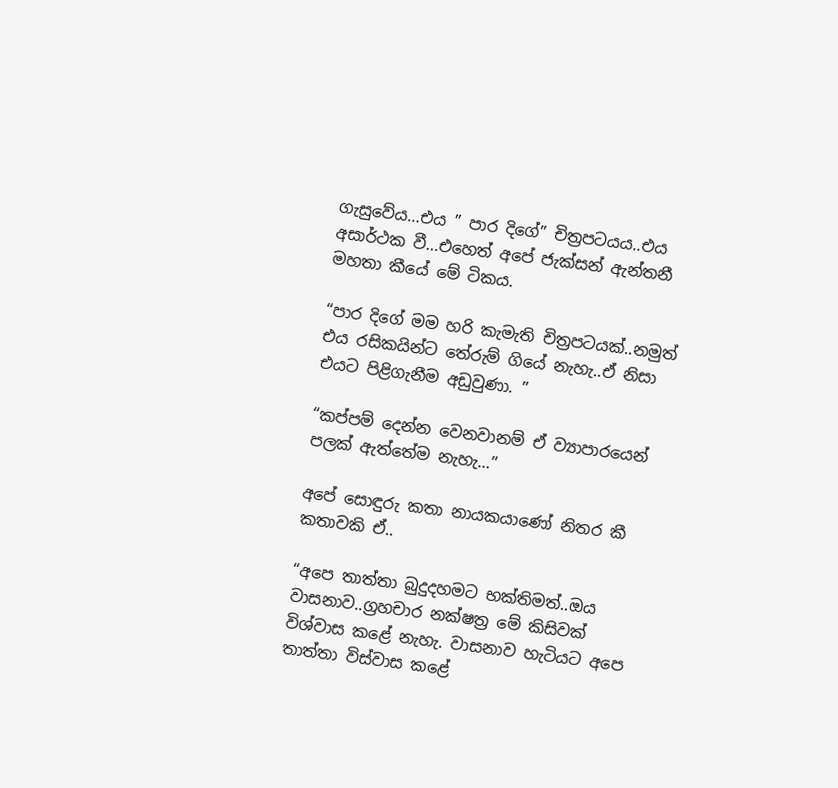ගැසුවේය…එය ” පාර දිගේ” චිත්‍රපටයය..එය අසාර්ථක වී…එහෙත් අපේ ජැක්සන් ඇන්තනී මහතා කීයේ මේ ටිකය.

“පාර දිගේ මම හරි කැමැති චිත්‍රපටයක්..නමුත් එය රසිකයින්ට තේරුම් ගියේ නැහැ..ඒ නිසා එයට පිළිගැනීම අඩුවුණා. ”

“කප්පම් දෙන්න වෙනවානම් ඒ ව්‍යාපාරයෙන් පලක් ඇත්තේම නැහැ…”

අපේ සොඳුරු කතා නායකයාණෝ නිතර කී කතාවකි ඒ..

“අපෙ තාත්තා බුදුදහමට භක්තිමත්..ඔය වාසනාව..ග්‍රහචාර නක්ෂත්‍ර මේ කිසිවක් විශ්වාස කළේ නැහැ. වාසනාව හැටියට අපෙ තාත්තා විස්වාස කළේ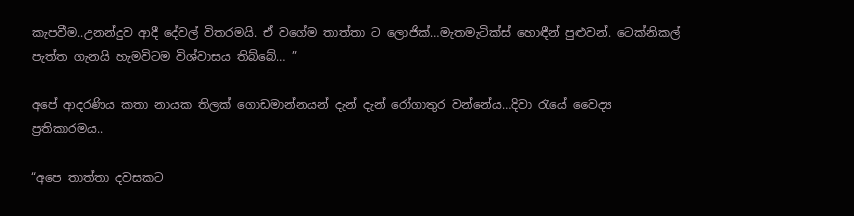කැපවීම..උනන්දුව ආදී දේවල් විතරමයි. ඒ වගේම තාත්තා ට ලොජික්…මැතමැටික්ස් හොඳීන් පුළුවන්. ටෙක්නිකල් පැත්ත ගැනයි හැමවිටම විශ්වාසය තිබ්බේ… ”

අපේ ආදරණිය කතා නායක තිලක් ගොඩමාන්නයන් දැන් දැන් රෝගාතුර වන්නේය…දිවා රැයේ වෛද්‍ය ප්‍රතිකාරමය..

“අපෙ තාත්තා දවසකට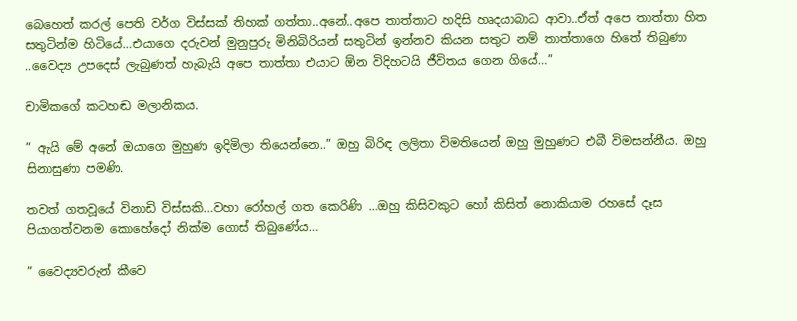බෙහෙත් කරල් පෙති වර්ග විස්සක් තිහක් ගත්තා..අනේ..අපෙ තාත්තාට හදිසි හෘදයාබාධ ආවා..ඒත් අපෙ තාත්තා හිත සතුටින්ම හිටියේ…එයාගෙ දරුවන් මුනුපුරු මිනිබිරියන් සතුටින් ඉන්නව කියන සතුට නම් තාත්තාගෙ හිතේ තිබුණා ..වෛද්‍ය උපදෙස් ලැබුණත් හැබැයි අපෙ තාත්තා එයාට ඕන විදිහටයි ජීවිතය ගෙන ගියේ…”

චාමිකගේ කටහඬ මලානිකය.

” ඇයි මේ අනේ ඔයාගෙ මුහුණ ඉදිමිලා තියෙන්නෙ..” ඔහු බිරිඳ ලලිතා විමතියෙන් ඔහු මුහුණට එබී විමසන්නීය. ඔහු සිනාසුණා පමණි.

තවත් ගතවූයේ විනාඩි විස්සකි…වහා රෝහල් ගත කෙරිණි …ඔහු කිසිවකුට හෝ කිසිත් නොකියාම රහසේ දෑස පියාගත්වනම කොහේදෝ නික්ම ගොස් තිබුණේය…

” වෛද්‍යවරුන් කීවෙ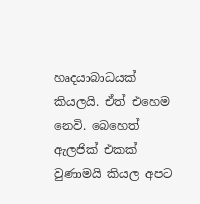හෘදයාබාධයක් කියලයි. ඒත් එහෙම නෙවි. බෙහෙත් ඇලජික් එකක් වුණාමයි කියල අපට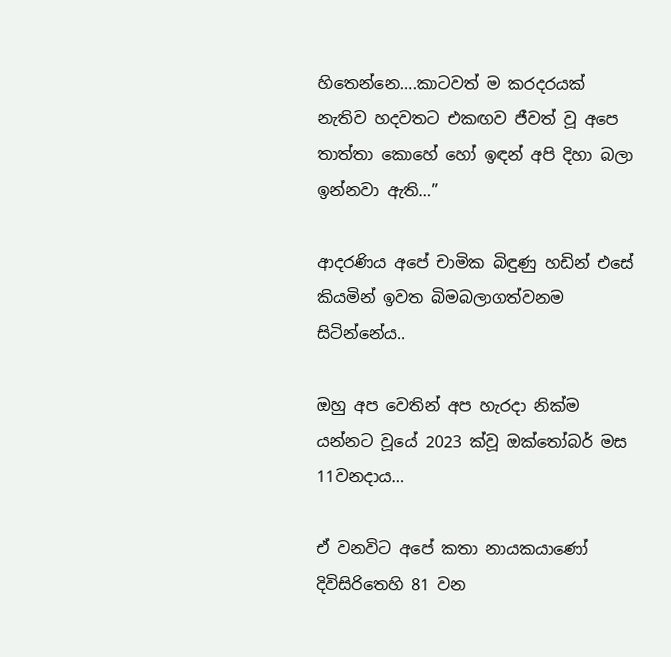හිතෙන්නෙ….කාටවත් ම කරදරයක් නැතිව හදවතට එකඟව ජීවත් වූ අපෙ තාත්තා කොහේ හෝ ඉඳන් අපි දිහා බලා ඉන්නවා ඇති…”

ආදරණිය අපේ චාමික බිඳුණු හඩින් එසේ කියමින් ඉවත බිමබලාගත්වනම සිටින්නේය..

ඔහු අප වෙතින් අප හැරදා නික්ම යන්නට වූයේ 2023 ක්වූ ඔක්තෝබර් මස 11වනදාය…

ඒ වනවිට අපේ කතා නායකයාණෝ දිවිසිරිතෙහි 81 වන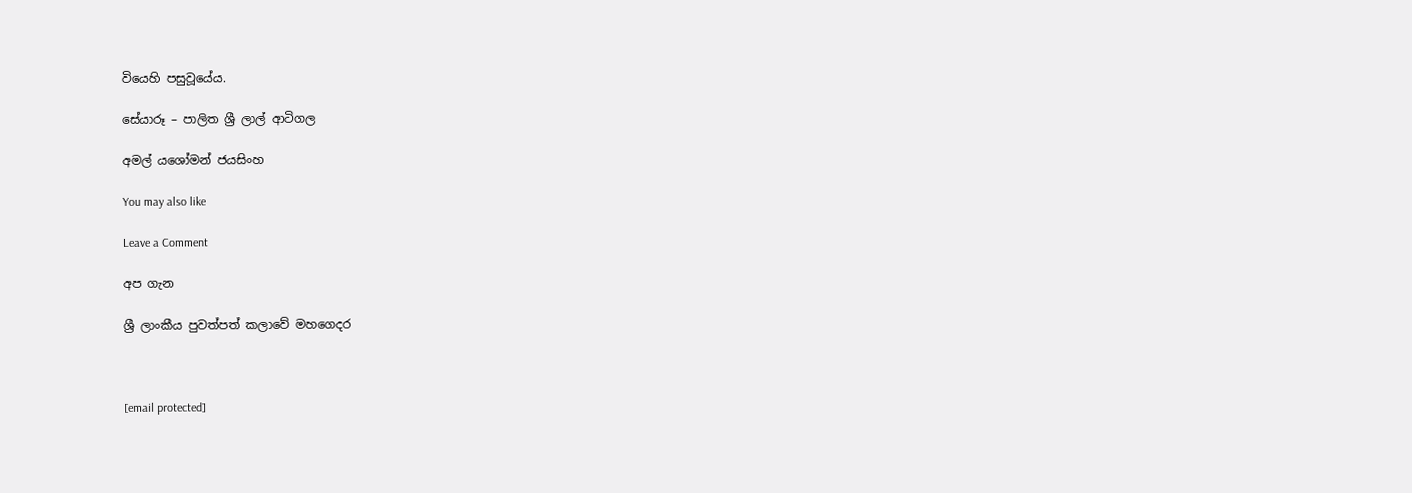වියෙහි පසුවූයේය.

සේයාරූ – පාලිත ශ්‍රී ලාල් ආටිගල

අමල් යශෝමන් ජයසිංහ

You may also like

Leave a Comment

අප ගැන

ශ්‍රී ලාංකීය පුවත්පත් කලාවේ මහගෙදර



[email protected]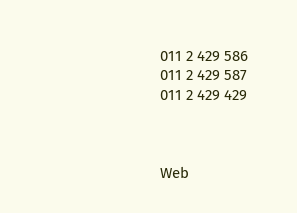011 2 429 586
011 2 429 587
011 2 429 429



Web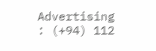Advertising : (+94) 112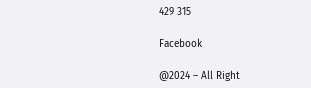429 315

Facebook

@2024 – All Right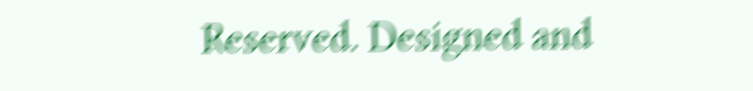Reserved. Designed and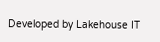Developed by Lakehouse IT